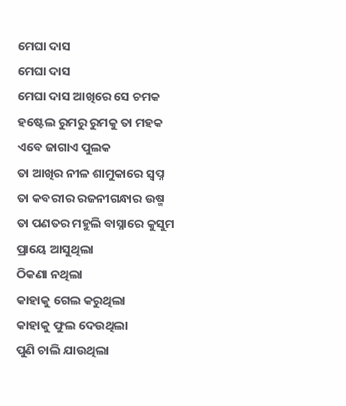ମେଘା ଦାସ
ମେଘା ଦାସ
ମେଘା ଦାସ ଆଖିରେ ସେ ଚମକ
ହଷ୍ଟେଲ ରୁମରୁ ରୁମକୁ ତା ମହକ
ଏବେ ଜାଗାଏ ପୁଲକ
ତା ଆଖିର ନୀଳ ଶାମୁକାରେ ସ୍ବପ୍ନ
ତା କବରୀର ରଜନୀଗନ୍ଧାର ଉଷ୍ମ
ତା ପଣତର ମହୁଲି ବାସ୍ନାରେ କୁସୁମ
ପ୍ରାୟେ ଆସୁଥିଲା
ଠିକଣା ନଥିଲା
କାହାକୁ ଗେଲ କରୁଥିଲା
କାହାକୁ ଫୁଲ ଦେଉଥିଲା
ପୁଣି ଚାଲି ଯାଉଥିଲା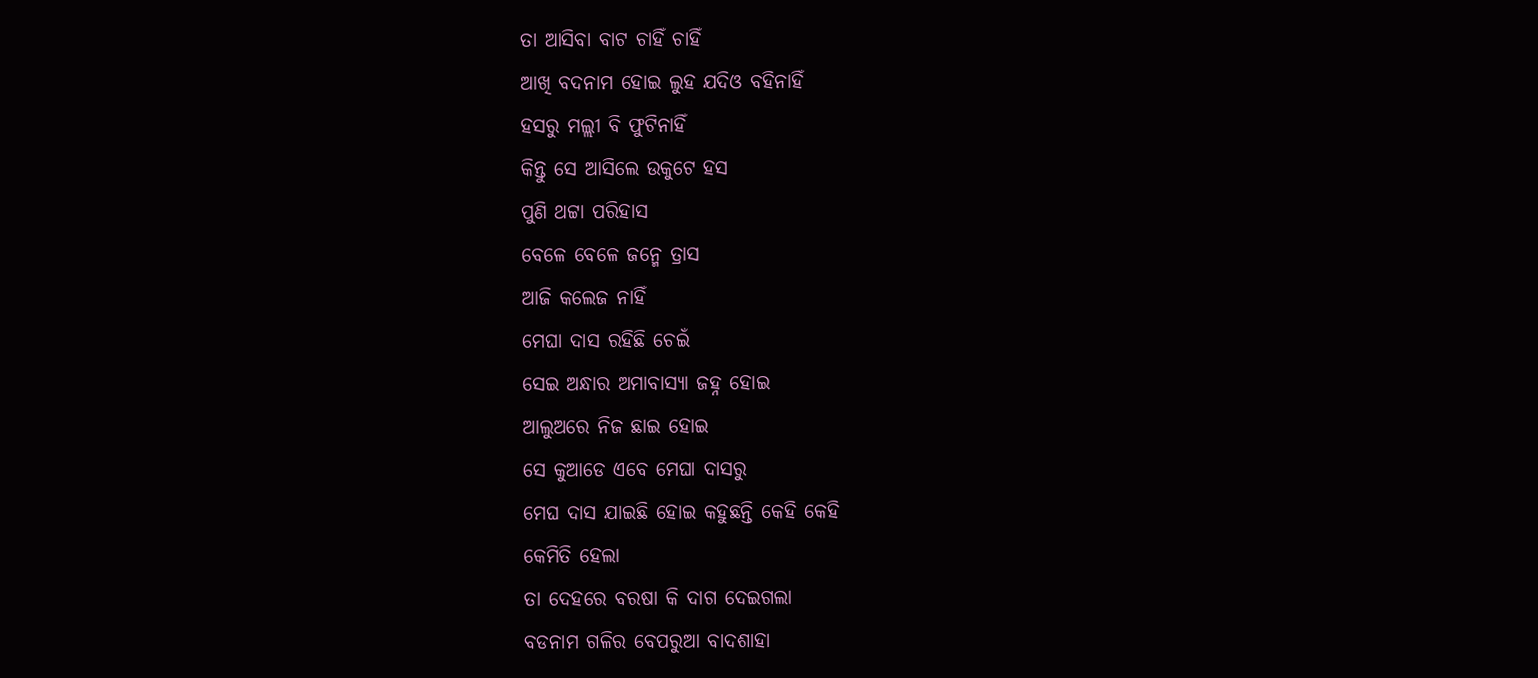ତା ଆସିବା ବାଟ ଚାହିଁ ଚାହିଁ
ଆଖି ବଦନାମ ହୋଇ ଲୁହ ଯଦିଓ ବହିନାହିଁ
ହସରୁ ମଲ୍ଲୀ ବି ଫୁଟିନାହିଁ
କିନ୍ତୁ ସେ ଆସିଲେ ଉକୁଟେ ହସ
ପୁଣି ଥଟ୍ଟା ପରିହାସ
ବେଳେ ବେଳେ ଜନ୍ମେ ତ୍ରାସ
ଆଜି କଲେଜ ନାହିଁ
ମେଘା ଦାସ ରହିଛି ଚେଇଁ
ସେଇ ଅନ୍ଧାର ଅମାବାସ୍ୟା ଜହ୍ନ ହୋଇ
ଆଲୁଅରେ ନିଜ ଛାଇ ହୋଇ
ସେ କୁଆଡେ ଏବେ ମେଘା ଦାସରୁ
ମେଘ ଦାସ ଯାଇଛି ହୋଇ କହୁଛନ୍ତି କେହି କେହି
କେମିତି ହେଲା
ତା ଦେହରେ ବରଷା କି ଦାଗ ଦେଇଗଲା
ବଡନାମ ଗଳିର ବେପରୁଆ ବାଦଶାହା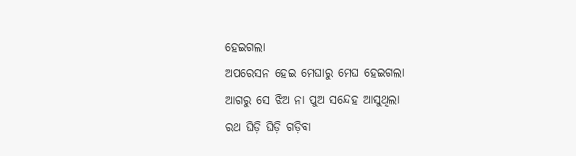ହେଇଗଲା
ଅପରେସନ ହେଇ ମେଘାରୁ ମେଘ ହେଇଗଲା
ଆଗରୁ ସେ ଝିଅ ନା ପୁଅ ସନ୍ଦେହ ଆସୁଥିଲା
ରଥ ଘିଡ଼ି ଘିଡ଼ି ଗଡ଼ିବା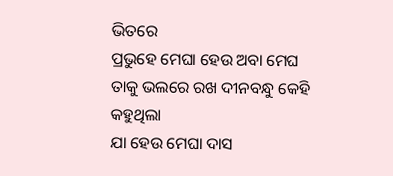ଭିତରେ
ପ୍ରଭୁହେ ମେଘା ହେଉ ଅବା ମେଘ
ତାକୁ ଭଲରେ ରଖ ଦୀନବନ୍ଧୁ କେହି କହୁଥିଲା
ଯା ହେଉ ମେଘା ଦାସ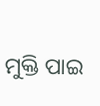ମୁକ୍ତି ପାଇ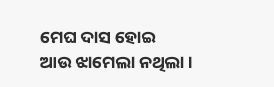ମେଘ ଦାସ ହୋଇ
ଆଉ ଝାମେଲା ନଥିଲା ।